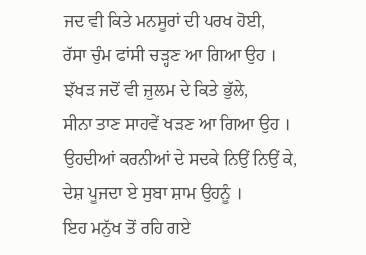ਜਦ ਵੀ ਕਿਤੇ ਮਨਸੂਰਾਂ ਦੀ ਪਰਖ ਹੋਈ,
ਰੱਸਾ ਚੁੰਮ ਫਾਂਸੀ ਚੜ੍ਹਣ ਆ ਗਿਆ ਉਹ ।
ਝੱਖੜ ਜਦੋਂ ਵੀ ਜ਼ੁਲਮ ਦੇ ਕਿਤੇ ਭੁੱਲੇ,
ਸੀਨਾ ਤਾਣ ਸਾਹਵੇਂ ਖੜਣ ਆ ਗਿਆ ਉਹ ।
ਉਹਦੀਆਂ ਕਰਨੀਆਂ ਦੇ ਸਦਕੇ ਨਿਉਂ ਨਿਉਂ ਕੇ,
ਦੇਸ਼ ਪੂਜਦਾ ਏ ਸੁਬਾ ਸ਼ਾਮ ਉਹਨੂੰ ।
ਇਹ ਮਨੁੱਖ ਤੋਂ ਰਹਿ ਗਏ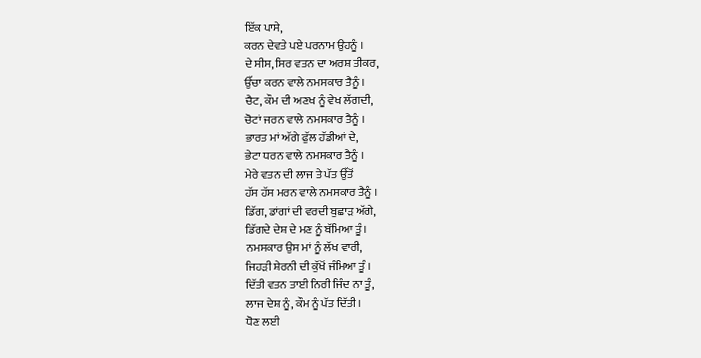ਇੱਕ ਪਾਸੇ,
ਕਰਨ ਦੇਵਤੇ ਪਏ ਪਰਨਾਮ ਉਹਨੂੰ ।
ਦੇ ਸੀਸ, ਸਿਰ ਵਤਨ ਦਾ ਅਰਸ਼ ਤੀਕਰ,
ਉੱਚਾ ਕਰਨ ਵਾਲੇ ਨਮਸਕਾਰ ਤੈਨੂੰ ।
ਚੈਟ, ਕੌਮ ਦੀ ਅਣਖ ਨੂੰ ਵੇਖ ਲੱਗਦੀ,
ਚੋਟਾਂ ਜਰਨ ਵਾਲੇ ਨਮਸਕਾਰ ਤੈਨੂੰ ।
ਭਾਰਤ ਮਾਂ ਅੱਗੇ ਫੁੱਲ ਹੱਡੀਆਂ ਦੇ,
ਭੇਟਾ ਧਰਨ ਵਾਲੇ ਨਮਸਕਾਰ ਤੈਨੂੰ ।
ਮੇਰੇ ਵਤਨ ਦੀ ਲਾਜ ਤੇ ਪੱਤ ਉੱਤੋਂ
ਹੱਸ ਹੱਸ ਮਰਨ ਵਾਲੇ ਨਮਸਕਾਰ ਤੈਨੂੰ ।
ਡਿੱਗ, ਡਾਂਗਾਂ ਦੀ ਵਰਦੀ ਬੁਛਾੜ ਅੱਗੇ,
ਡਿੱਗਦੇ ਦੇਸ਼ ਦੇ ਮਣ ਨੂੰ ਬੱਮਿਆ ਤੂੰ ।
ਨਮਸਕਾਰ ਉਸ ਮਾਂ ਨੂੰ ਲੱਖ ਵਾਰੀ,
ਜਿਹੜੀ ਸ਼ੇਰਨੀ ਦੀ ਕੁੱਖੋਂ ਜੰਮਿਆ ਤੂੰ ।
ਦਿੱਤੀ ਵਤਨ ਤਾਈ ਨਿਰੀ ਜਿੰਦ ਨਾ ਤੂੰ,
ਲਾਜ ਦੇਸ਼ ਨੂੰ, ਕੌਮ ਨੂੰ ਪੱਤ ਦਿੱਤੀ ।
ਧੋਣ ਲਈ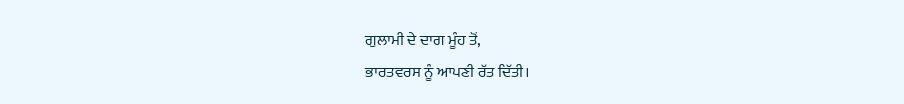ਗੁਲਾਮੀ ਦੇ ਦਾਗ ਮੂੰਹ ਤੋਂ,
ਭਾਰਤਵਰਸ ਨੂੰ ਆਪਣੀ ਰੱਤ ਦਿੱਤੀ।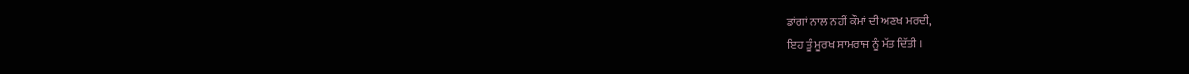ਡਾਂਗਾਂ ਨਾਲ ਨਹੀਂ ਕੌਮਾਂ ਦੀ ਅਣਖ ਮਰਦੀ,
ਇਹ ਤੂੰ ਮੂਰਖ ਸਾਮਰਾਜ ਨੂੰ ਮੱਤ ਦਿੱਤੀ ।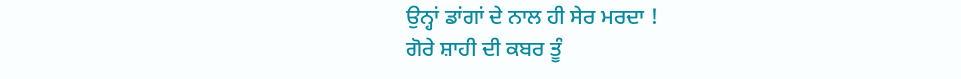ਉਨ੍ਹਾਂ ਡਾਂਗਾਂ ਦੇ ਨਾਲ ਹੀ ਸੇਰ ਮਰਦਾ !
ਗੋਰੇ ਸ਼ਾਹੀ ਦੀ ਕਬਰ ਤੂੰ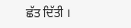ਛੱਤ ਦਿੱਤੀ ।